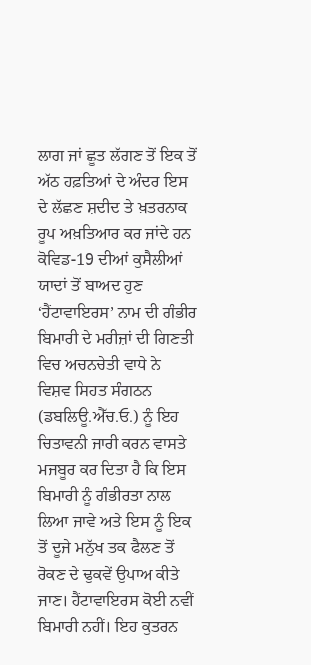ਲਾਗ ਜਾਂ ਛੂਤ ਲੱਗਣ ਤੋਂ ਇਕ ਤੋਂ ਅੱਠ ਹਫ਼ਤਿਆਂ ਦੇ ਅੰਦਰ ਇਸ ਦੇ ਲੱਛਣ ਸ਼ਦੀਦ ਤੇ ਖ਼ਤਰਨਾਕ ਰੂਪ ਅਖ਼ਤਿਆਰ ਕਰ ਜਾਂਦੇ ਹਨ
ਕੋਵਿਡ-19 ਦੀਆਂ ਕੁਸੈਲੀਆਂ ਯਾਦਾਂ ਤੋਂ ਬਾਅਦ ਹੁਣ ‘ਹੈਂਟਾਵਾਇਰਸ’ ਨਾਮ ਦੀ ਗੰਭੀਰ ਬਿਮਾਰੀ ਦੇ ਮਰੀਜ਼ਾਂ ਦੀ ਗਿਣਤੀ ਵਿਚ ਅਚਨਚੇਤੀ ਵਾਧੇ ਨੇ ਵਿਸ਼ਵ ਸਿਹਤ ਸੰਗਠਨ (ਡਬਲਿਊ.ਐੱਚ.ਓ.) ਨੂੰ ਇਹ ਚਿਤਾਵਨੀ ਜਾਰੀ ਕਰਨ ਵਾਸਤੇ ਮਜਬੂਰ ਕਰ ਦਿਤਾ ਹੈ ਕਿ ਇਸ ਬਿਮਾਰੀ ਨੂੰ ਗੰਭੀਰਤਾ ਨਾਲ ਲਿਆ ਜਾਵੇ ਅਤੇ ਇਸ ਨੂੰ ਇਕ ਤੋਂ ਦੂਜੇ ਮਨੁੱਖ ਤਕ ਫੈਲਣ ਤੋਂ ਰੋਕਣ ਦੇ ਢੁਕਵੇਂ ਉਪਾਅ ਕੀਤੇ ਜਾਣ। ਹੈਂਟਾਵਾਇਰਸ ਕੋਈ ਨਵੀਂ ਬਿਮਾਰੀ ਨਹੀਂ। ਇਹ ਕੁਤਰਨ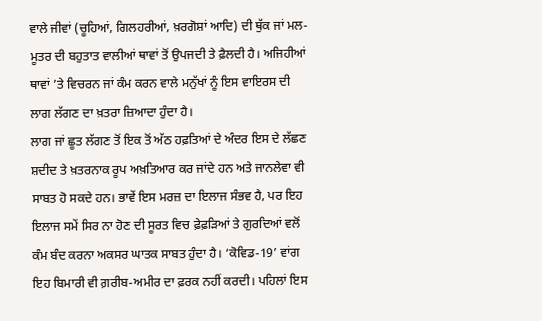ਵਾਲੇ ਜੀਵਾਂ (ਚੂਹਿਆਂ, ਗਿਲਹਰੀਆਂ, ਖ਼ਰਗੋਸ਼ਾਂ ਆਦਿ) ਦੀ ਥੁੱਕ ਜਾਂ ਮਲ-ਮੂਤਰ ਦੀ ਬਹੁਤਾਤ ਵਾਲੀਆਂ ਥਾਵਾਂ ਤੋਂ ਉਪਜਦੀ ਤੇ ਫ਼ੈਲਦੀ ਹੈ। ਅਜਿਹੀਆਂ ਥਾਵਾਂ ’ਤੇ ਵਿਚਰਨ ਜਾਂ ਕੰਮ ਕਰਨ ਵਾਲੇ ਮਨੁੱਖਾਂ ਨੂੰ ਇਸ ਵਾਇਰਸ ਦੀ ਲਾਗ ਲੱਗਣ ਦਾ ਖ਼ਤਰਾ ਜ਼ਿਆਦਾ ਹੁੰਦਾ ਹੈ।
ਲਾਗ ਜਾਂ ਛੂਤ ਲੱਗਣ ਤੋਂ ਇਕ ਤੋਂ ਅੱਠ ਹਫ਼ਤਿਆਂ ਦੇ ਅੰਦਰ ਇਸ ਦੇ ਲੱਛਣ ਸ਼ਦੀਦ ਤੇ ਖ਼ਤਰਨਾਕ ਰੂਪ ਅਖ਼ਤਿਆਰ ਕਰ ਜਾਂਦੇ ਹਨ ਅਤੇ ਜਾਨਲੇਵਾ ਵੀ ਸਾਬਤ ਹੋ ਸਕਦੇ ਹਨ। ਭਾਵੇਂ ਇਸ ਮਰਜ਼ ਦਾ ਇਲਾਜ ਸੰਭਵ ਹੈ, ਪਰ ਇਹ ਇਲਾਜ ਸਮੇਂ ਸਿਰ ਨਾ ਹੋਣ ਦੀ ਸੂਰਤ ਵਿਚ ਫ਼ੇਫ਼ੜਿਆਂ ਤੇ ਗੁਰਦਿਆਂ ਵਲੋਂ ਕੰਮ ਬੰਦ ਕਰਨਾ ਅਕਸਰ ਘਾਤਕ ਸਾਬਤ ਹੁੰਦਾ ਹੈ। ‘ਕੋਵਿਡ-19’ ਵਾਂਗ ਇਹ ਬਿਮਾਰੀ ਵੀ ਗ਼ਰੀਬ-ਅਮੀਰ ਦਾ ਫ਼ਰਕ ਨਹੀਂ ਕਰਦੀ। ਪਹਿਲਾਂ ਇਸ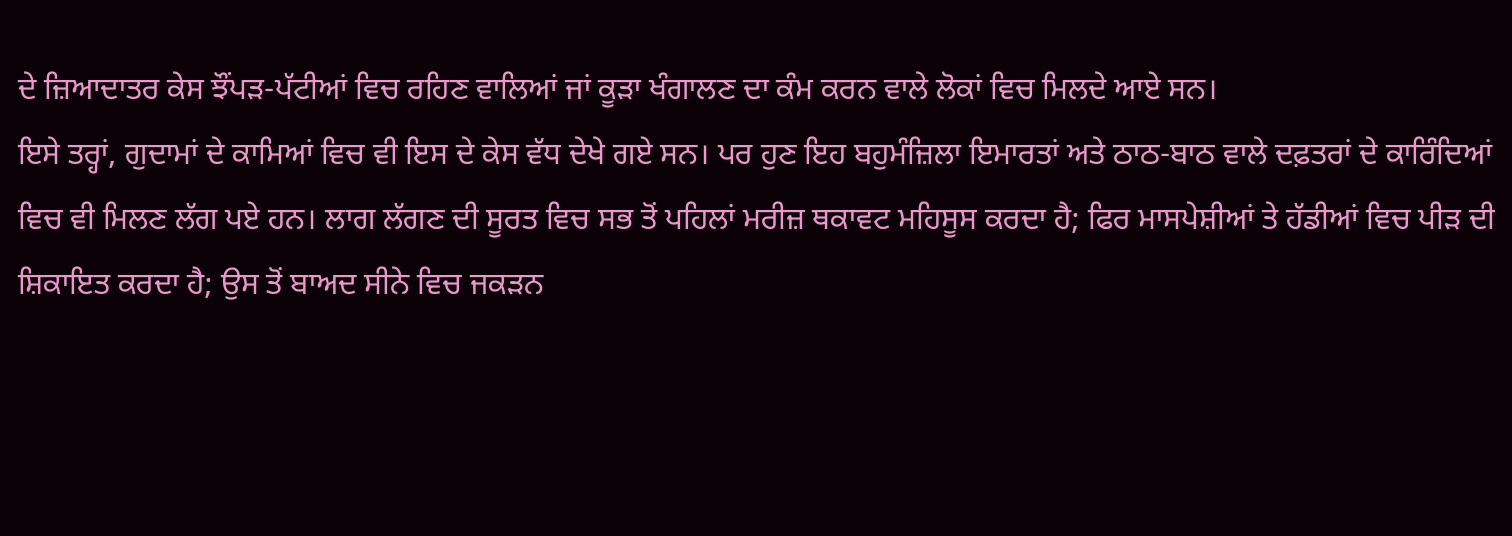ਦੇ ਜ਼ਿਆਦਾਤਰ ਕੇਸ ਝੌਂਪੜ-ਪੱਟੀਆਂ ਵਿਚ ਰਹਿਣ ਵਾਲਿਆਂ ਜਾਂ ਕੂੜਾ ਖੰਗਾਲਣ ਦਾ ਕੰਮ ਕਰਨ ਵਾਲੇ ਲੋਕਾਂ ਵਿਚ ਮਿਲਦੇ ਆਏ ਸਨ।
ਇਸੇ ਤਰ੍ਹਾਂ, ਗੁਦਾਮਾਂ ਦੇ ਕਾਮਿਆਂ ਵਿਚ ਵੀ ਇਸ ਦੇ ਕੇਸ ਵੱਧ ਦੇਖੇ ਗਏ ਸਨ। ਪਰ ਹੁਣ ਇਹ ਬਹੁਮੰਜ਼ਿਲਾ ਇਮਾਰਤਾਂ ਅਤੇ ਠਾਠ-ਬਾਠ ਵਾਲੇ ਦਫ਼ਤਰਾਂ ਦੇ ਕਾਰਿੰਦਿਆਂ ਵਿਚ ਵੀ ਮਿਲਣ ਲੱਗ ਪਏ ਹਨ। ਲਾਗ ਲੱਗਣ ਦੀ ਸੂਰਤ ਵਿਚ ਸਭ ਤੋਂ ਪਹਿਲਾਂ ਮਰੀਜ਼ ਥਕਾਵਟ ਮਹਿਸੂਸ ਕਰਦਾ ਹੈ; ਫਿਰ ਮਾਸਪੇਸ਼ੀਆਂ ਤੇ ਹੱਡੀਆਂ ਵਿਚ ਪੀੜ ਦੀ ਸ਼ਿਕਾਇਤ ਕਰਦਾ ਹੈ; ਉਸ ਤੋਂ ਬਾਅਦ ਸੀਨੇ ਵਿਚ ਜਕੜਨ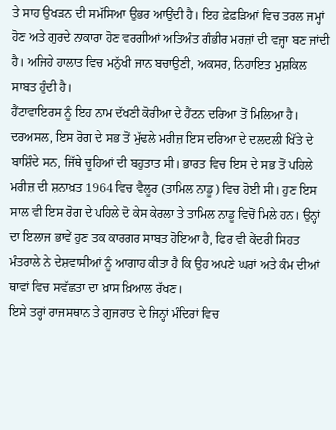ਤੇ ਸਾਹ ਉਖੜਨ ਦੀ ਸਮੱਸਿਆ ਉਭਰ ਆਉਂਦੀ ਹੈ। ਇਹ ਫ਼ੇਫ਼ੜਿਆਂ ਵਿਚ ਤਰਲ ਜਮ੍ਹਾਂ ਹੋਣ ਅਤੇ ਗੁਰਦੇ ਨਾਕਾਰਾ ਹੋਣ ਵਰਗੀਆਂ ਅਤਿਅੰਤ ਗੰਭੀਰ ਮਰਜ਼ਾਂ ਦੀ ਵਜ੍ਹਾ ਬਣ ਜਾਂਦੀ ਹੈ। ਅਜਿਹੇ ਹਾਲਾਤ ਵਿਚ ਮਨੁੱਖੀ ਜਾਨ ਬਚਾਉਣੀ, ਅਕਸਰ, ਨਿਹਾਇਤ ਮੁਸ਼ਕਿਲ ਸਾਬਤ ਹੁੰਦੀ ਹੈ।
ਹੈਂਟਾਵਾਇਰਸ ਨੂੰ ਇਹ ਨਾਮ ਦੱਖਣੀ ਕੋਰੀਆ ਦੇ ਹੈਂਟਨ ਦਰਿਆ ਤੋਂ ਮਿਲਿਆ ਹੈ। ਦਰਅਸਲ, ਇਸ ਰੋਗ ਦੇ ਸਭ ਤੋਂ ਮੁੱਢਲੇ ਮਰੀਜ਼ ਇਸ ਦਰਿਆ ਦੇ ਦਲਦਲੀ ਖਿੱਤੇ ਦੇ ਬਾਸ਼ਿੰਦੇ ਸਨ, ਜਿੱਥੇ ਚੂਹਿਆਂ ਦੀ ਬਹੁਤਾਤ ਸੀ। ਭਾਰਤ ਵਿਚ ਇਸ ਦੇ ਸਭ ਤੋਂ ਪਹਿਲੇ ਮਰੀਜ਼ ਦੀ ਸ਼ਨਾਖ਼ਤ 1964 ਵਿਚ ਵੈਲੂਰ (ਤਾਮਿਲ ਨਾਡੂ) ਵਿਚ ਹੋਈ ਸੀ। ਹੁਣ ਇਸ ਸਾਲ ਵੀ ਇਸ ਰੋਗ ਦੇ ਪਹਿਲੇ ਦੋ ਕੇਸ ਕੇਰਲਾ ਤੇ ਤਾਮਿਲ ਨਾਡੂ ਵਿਚੋਂ ਮਿਲੇ ਹਨ। ਉਨ੍ਹਾਂ ਦਾ ਇਲਾਜ ਭਾਵੇਂ ਹੁਣ ਤਕ ਕਾਰਗਰ ਸਾਬਤ ਹੋਇਆ ਹੈ, ਫਿਰ ਵੀ ਕੇਂਦਰੀ ਸਿਹਤ ਮੰਤਰਾਲੇ ਨੇ ਦੇਸ਼ਵਾਸੀਆਂ ਨੂੰ ਆਗਾਹ ਕੀਤਾ ਹੈ ਕਿ ਉਹ ਅਪਣੇ ਘਰਾਂ ਅਤੇ ਕੰਮ ਦੀਆਂ ਥਾਵਾਂ ਵਿਚ ਸਵੱਛਤਾ ਦਾ ਖ਼ਾਸ ਖ਼ਿਆਲ ਰੱਖਣ।
ਇਸੇ ਤਰ੍ਹਾਂ ਰਾਜਸਥਾਨ ਤੇ ਗੁਜਰਾਤ ਦੇ ਜਿਨ੍ਹਾਂ ਮੰਦਿਰਾਂ ਵਿਚ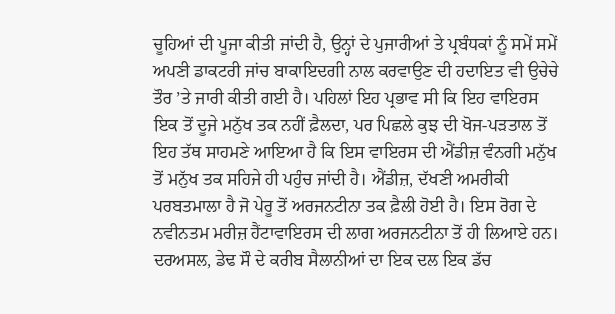ਚੂਹਿਆਂ ਦੀ ਪੂਜਾ ਕੀਤੀ ਜਾਂਦੀ ਹੈ, ਉਨ੍ਹਾਂ ਦੇ ਪੁਜਾਰੀਆਂ ਤੇ ਪ੍ਰਬੰਧਕਾਂ ਨੂੰ ਸਮੇਂ ਸਮੇਂ ਅਪਣੀ ਡਾਕਟਰੀ ਜਾਂਚ ਬਾਕਾਇਦਗੀ ਨਾਲ ਕਰਵਾਉਣ ਦੀ ਹਦਾਇਤ ਵੀ ਉਚੇਚੇ ਤੌਰ ’ਤੇ ਜਾਰੀ ਕੀਤੀ ਗਈ ਹੈ। ਪਹਿਲਾਂ ਇਹ ਪ੍ਰਭਾਵ ਸੀ ਕਿ ਇਹ ਵਾਇਰਸ ਇਕ ਤੋਂ ਦੂਜੇ ਮਨੁੱਖ ਤਕ ਨਹੀਂ ਫ਼ੈਲਦਾ, ਪਰ ਪਿਛਲੇ ਕੁਝ ਦੀ ਖੋਜ-ਪੜਤਾਲ ਤੋਂ ਇਹ ਤੱਥ ਸਾਹਮਣੇ ਆਇਆ ਹੈ ਕਿ ਇਸ ਵਾਇਰਸ ਦੀ ਐਂਡੀਜ਼ ਵੰਨਗੀ ਮਨੁੱਖ ਤੋਂ ਮਨੁੱਖ ਤਕ ਸਹਿਜੇ ਹੀ ਪਹੁੰਚ ਜਾਂਦੀ ਹੈ। ਐਂਡੀਜ਼, ਦੱਖਣੀ ਅਮਰੀਕੀ ਪਰਬਤਮਾਲਾ ਹੈ ਜੋ ਪੇਰੂ ਤੋਂ ਅਰਜਨਟੀਨਾ ਤਕ ਫ਼ੈਲੀ ਹੋਈ ਹੈ। ਇਸ ਰੋਗ ਦੇ ਨਵੀਨਤਮ ਮਰੀਜ਼ ਹੈਂਟਾਵਾਇਰਸ ਦੀ ਲਾਗ ਅਰਜਨਟੀਨਾ ਤੋਂ ਹੀ ਲਿਆਏ ਹਨ। ਦਰਅਸਲ, ਡੇਢ ਸੌ ਦੇ ਕਰੀਬ ਸੈਲਾਨੀਆਂ ਦਾ ਇਕ ਦਲ ਇਕ ਡੱਚ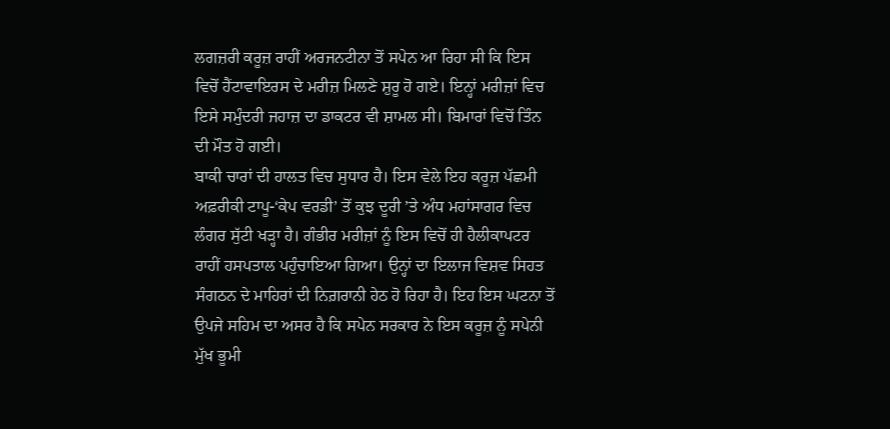ਲਗਜ਼ਰੀ ਕਰੂਜ਼ ਰਾਹੀਂ ਅਰਜਨਟੀਨਾ ਤੋਂ ਸਪੇਨ ਆ ਰਿਹਾ ਸੀ ਕਿ ਇਸ ਵਿਚੋਂ ਹੈਂਟਾਵਾਇਰਸ ਦੇ ਮਰੀਜ਼ ਮਿਲਣੇ ਸ਼ੁਰੂ ਹੋ ਗਏ। ਇਨ੍ਹਾਂ ਮਰੀਜ਼ਾਂ ਵਿਚ ਇਸੇ ਸਮੁੰਦਰੀ ਜਹਾਜ਼ ਦਾ ਡਾਕਟਰ ਵੀ ਸ਼ਾਮਲ ਸੀ। ਬਿਮਾਰਾਂ ਵਿਚੋਂ ਤਿੰਨ ਦੀ ਮੌਤ ਹੋ ਗਈ।
ਬਾਕੀ ਚਾਰਾਂ ਦੀ ਹਾਲਤ ਵਿਚ ਸੁਧਾਰ ਹੈ। ਇਸ ਵੇਲੇ ਇਹ ਕਰੂਜ਼ ਪੱਛਮੀ ਅਫ਼ਰੀਕੀ ਟਾਪੂ-‘ਕੇਪ ਵਰਡੀ’ ਤੋਂ ਕੁਝ ਦੂਰੀ ’ਤੇ ਅੰਧ ਮਹਾਂਸਾਗਰ ਵਿਚ ਲੰਗਰ ਸੁੱਟੀ ਖੜ੍ਹਾ ਹੈ। ਗੰਭੀਰ ਮਰੀਜ਼ਾਂ ਨੂੰ ਇਸ ਵਿਚੋਂ ਹੀ ਹੈਲੀਕਾਪਟਰ ਰਾਹੀਂ ਹਸਪਤਾਲ ਪਹੁੰਚਾਇਆ ਗਿਆ। ਉਨ੍ਹਾਂ ਦਾ ਇਲਾਜ ਵਿਸ਼ਵ ਸਿਹਤ ਸੰਗਠਨ ਦੇ ਮਾਹਿਰਾਂ ਦੀ ਨਿਗ਼ਰਾਨੀ ਹੇਠ ਹੋ ਰਿਹਾ ਹੈ। ਇਹ ਇਸ ਘਟਨਾ ਤੋਂ ਉਪਜੇ ਸਹਿਮ ਦਾ ਅਸਰ ਹੈ ਕਿ ਸਪੇਨ ਸਰਕਾਰ ਨੇ ਇਸ ਕਰੂਜ਼ ਨੂੰ ਸਪੇਨੀ ਮੁੱਖ ਭੂਮੀ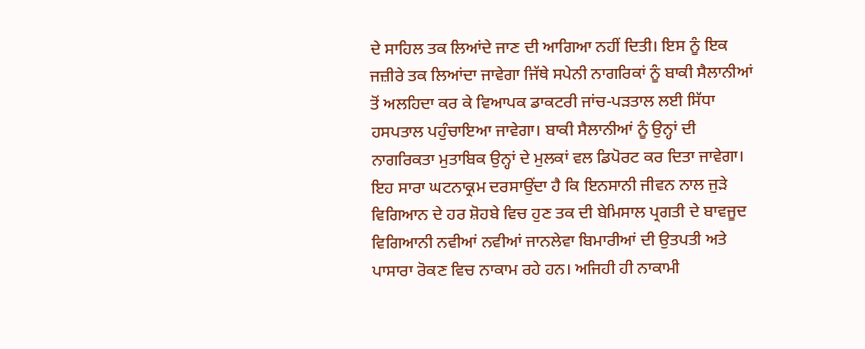ਦੇ ਸਾਹਿਲ ਤਕ ਲਿਆਂਦੇ ਜਾਣ ਦੀ ਆਗਿਆ ਨਹੀਂ ਦਿਤੀ। ਇਸ ਨੂੰ ਇਕ ਜਜ਼ੀਰੇ ਤਕ ਲਿਆਂਦਾ ਜਾਵੇਗਾ ਜਿੱਥੇ ਸਪੇਨੀ ਨਾਗਰਿਕਾਂ ਨੂੰ ਬਾਕੀ ਸੈਲਾਨੀਆਂ ਤੋਂ ਅਲਹਿਦਾ ਕਰ ਕੇ ਵਿਆਪਕ ਡਾਕਟਰੀ ਜਾਂਚ-ਪੜਤਾਲ ਲਈ ਸਿੱਧਾ ਹਸਪਤਾਲ ਪਹੁੰਚਾਇਆ ਜਾਵੇਗਾ। ਬਾਕੀ ਸੈਲਾਨੀਆਂ ਨੂੰ ਉਨ੍ਹਾਂ ਦੀ ਨਾਗਰਿਕਤਾ ਮੁਤਾਬਿਕ ਉਨ੍ਹਾਂ ਦੇ ਮੁਲਕਾਂ ਵਲ ਡਿਪੋਰਟ ਕਰ ਦਿਤਾ ਜਾਵੇਗਾ।
ਇਹ ਸਾਰਾ ਘਟਨਾਕ੍ਰਮ ਦਰਸਾਉਂਦਾ ਹੈ ਕਿ ਇਨਸਾਨੀ ਜੀਵਨ ਨਾਲ ਜੁੜੇ ਵਿਗਿਆਨ ਦੇ ਹਰ ਸ਼ੋਹਬੇ ਵਿਚ ਹੁਣ ਤਕ ਦੀ ਬੇਮਿਸਾਲ ਪ੍ਰਗਤੀ ਦੇ ਬਾਵਜੂਦ ਵਿਗਿਆਨੀ ਨਵੀਆਂ ਨਵੀਆਂ ਜਾਨਲੇਵਾ ਬਿਮਾਰੀਆਂ ਦੀ ਉਤਪਤੀ ਅਤੇ ਪਾਸਾਰਾ ਰੋਕਣ ਵਿਚ ਨਾਕਾਮ ਰਹੇ ਹਨ। ਅਜਿਹੀ ਹੀ ਨਾਕਾਮੀ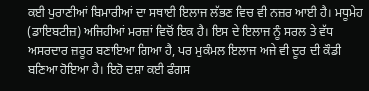ਕਈ ਪੁਰਾਣੀਆਂ ਬਿਮਾਰੀਆਂ ਦਾ ਸਥਾਈ ਇਲਾਜ ਲੱਭਣ ਵਿਚ ਵੀ ਨਜ਼ਰ ਆਈ ਹੈ। ਮਧੂਮੇਹ (ਡਾਇਬਟੀਜ਼) ਅਜਿਹੀਆਂ ਮਰਜ਼ਾਂ ਵਿਚੋਂ ਇਕ ਹੈ। ਇਸ ਦੇ ਇਲਾਜ ਨੂੰ ਸਰਲ ਤੇ ਵੱਧ ਅਸਰਦਾਰ ਜ਼ਰੂਰ ਬਣਾਇਆ ਗਿਆ ਹੈ, ਪਰ ਮੁਕੰਮਲ ਇਲਾਜ ਅਜੇ ਵੀ ਦੂਰ ਦੀ ਕੌਡੀ ਬਣਿਆ ਹੋਇਆ ਹੈ। ਇਹੋ ਦਸ਼ਾ ਕਈ ਫੰਗਸ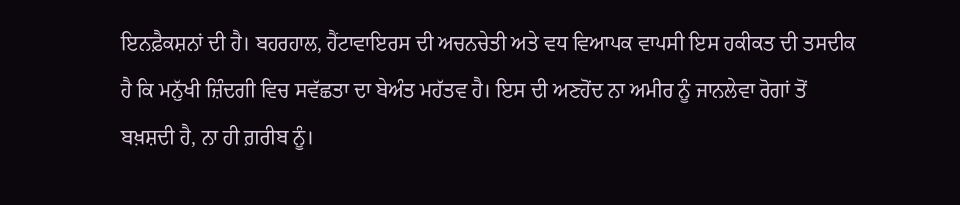ਇਨਫ਼ੈਕਸ਼ਨਾਂ ਦੀ ਹੈ। ਬਹਰਹਾਲ, ਹੈਂਟਾਵਾਇਰਸ ਦੀ ਅਚਨਚੇਤੀ ਅਤੇ ਵਧ ਵਿਆਪਕ ਵਾਪਸੀ ਇਸ ਹਕੀਕਤ ਦੀ ਤਸਦੀਕ ਹੈ ਕਿ ਮਨੁੱਖੀ ਜ਼ਿੰਦਗੀ ਵਿਚ ਸਵੱਛਤਾ ਦਾ ਬੇਅੰਤ ਮਹੱਤਵ ਹੈ। ਇਸ ਦੀ ਅਣਹੋਂਦ ਨਾ ਅਮੀਰ ਨੂੰ ਜਾਨਲੇਵਾ ਰੋਗਾਂ ਤੋਂ ਬਖ਼ਸ਼ਦੀ ਹੈ, ਨਾ ਹੀ ਗ਼ਰੀਬ ਨੂੰ।